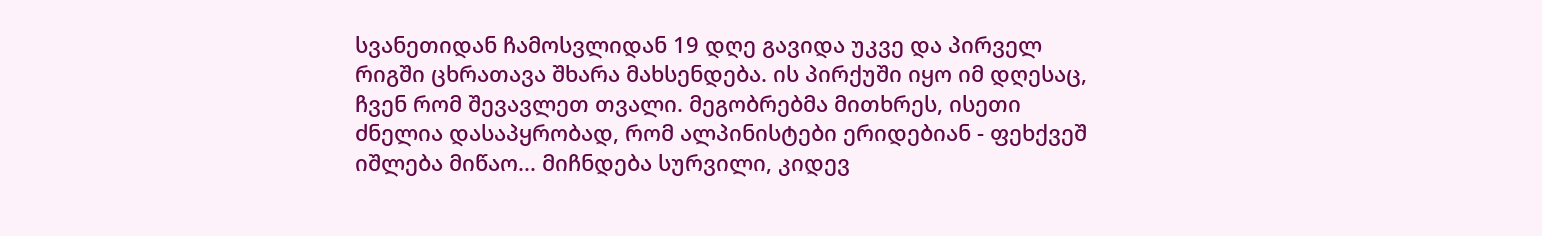სვანეთიდან ჩამოსვლიდან 19 დღე გავიდა უკვე და პირველ რიგში ცხრათავა შხარა მახსენდება. ის პირქუში იყო იმ დღესაც, ჩვენ რომ შევავლეთ თვალი. მეგობრებმა მითხრეს, ისეთი ძნელია დასაპყრობად, რომ ალპინისტები ერიდებიან - ფეხქვეშ იშლება მიწაო... მიჩნდება სურვილი, კიდევ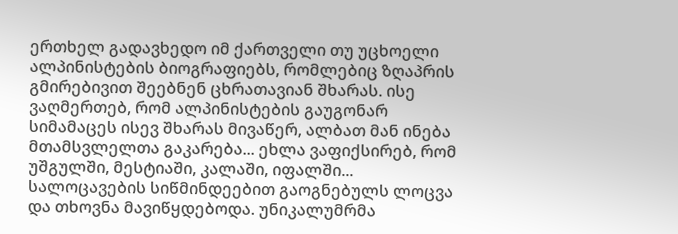ერთხელ გადავხედო იმ ქართველი თუ უცხოელი ალპინისტების ბიოგრაფიებს, რომლებიც ზღაპრის გმირებივით შეებნენ ცხრათავიან შხარას. ისე ვაღმერთებ, რომ ალპინისტების გაუგონარ სიმამაცეს ისევ შხარას მივაწერ, ალბათ მან ინება მთამსვლელთა გაკარება... ეხლა ვაფიქსირებ, რომ უშგულში, მესტიაში, კალაში, იფალში... სალოცავების სიწმინდეებით გაოგნებულს ლოცვა და თხოვნა მავიწყდებოდა. უნიკალუმრმა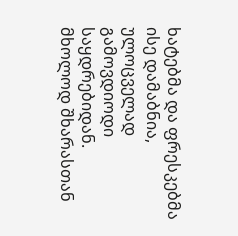ხატებმა და ფრესკებმა ისე დამაბნია, ულოცველად გამოვდიოდი საყდრებიდან. მხოლოდ შხარასთან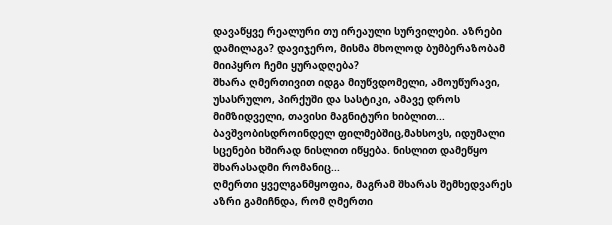დავაწყვე რეალური თუ ირეაული სურვილები. აზრები დამილაგა? დავიჯერო, მისმა მხოლოდ ბუმბერაზობამ მიიპყრო ჩემი ყურადღება?
შხარა ღმერთივით იდგა მიუწვდომელი, ამოუწურავი, უსასრულო, პირქუში და სასტიკი, ამავე დროს მიმზიდველი, თავისი მაგნიტური ხიბლით... ბავშვობისდროინდელ ფილმებშიც,მახსოვს, იდუმალი სცენები ხშირად ნისლით იწყება. ნისლით დამეწყო შხარასადმი რომანიც...
ღმერთი ყველგანმყოფია, მაგრამ შხარას შემხედვარეს აზრი გამიჩნდა, რომ ღმერთი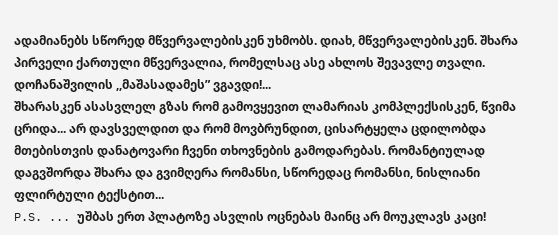ადამიანებს სწორედ მწვერვალებისკენ უხმობს. დიახ, მწვერვალებისკენ. შხარა პირველი ქართული მწვერვალია, რომელსაც ასე ახლოს შევავლე თვალი. დოჩანაშვილის ,,მაშასადამეს” ვგავდი!...
შხარასკენ ასასვლელ გზას რომ გამოვყევით ლამარიას კომპლექსისკენ, წვიმა ცრიდა... არ დავსველდით და რომ მოვბრუნდით, ცისარტყელა ცდილობდა მთებისთვის დანატოვარი ჩვენი თხოვნების გამოდარებას. რომანტიულად დაგვშორდა შხარა და გვიმღერა რომანსი, სწორედაც რომანსი, ნისლიანი ფლირტული ტექსტით...
P.S. ... უშბას ერთ პლატოზე ასვლის ოცნებას მაინც არ მოუკლავს კაცი!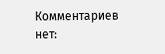Комментариев нет: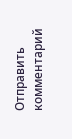Отправить комментарий